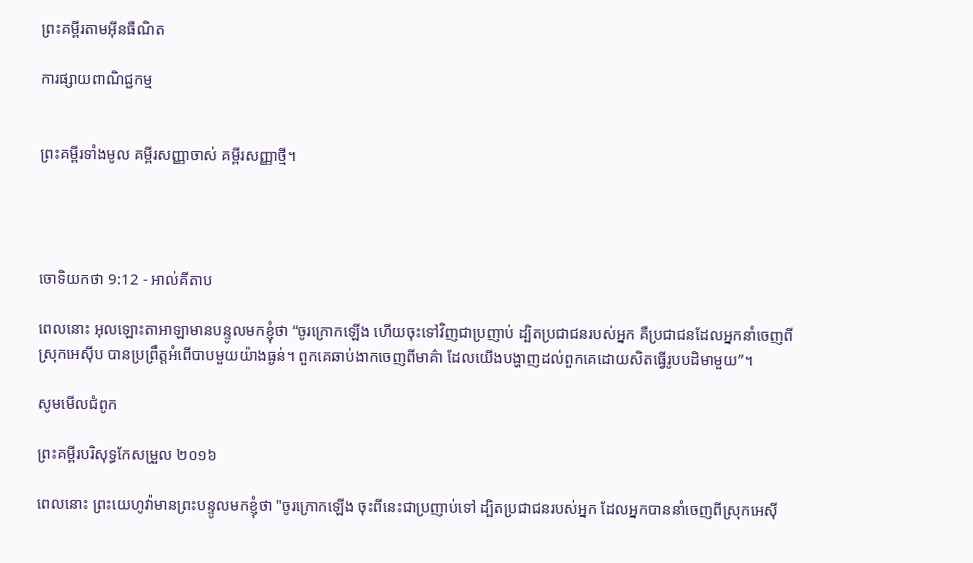ព្រះគម្ពីរតាមអ៊ីនធឺណិត

ការផ្សាយពាណិជ្ជកម្ម


ព្រះគម្ពីរទាំងមូល គម្ពីរសញ្ញាចាស់ គម្ពីរសញ្ញាថ្មី។




ចោទិយ‌កថា 9:12 - អាល់គីតាប

ពេលនោះ អុលឡោះ‌តាអាឡាមានបន្ទូលមកខ្ញុំថា “ចូរក្រោកឡើង ហើយចុះទៅវិញជាប្រញាប់ ដ្បិតប្រជា‌ជនរបស់អ្នក គឺប្រជា‌ជនដែលអ្នកនាំចេញពីស្រុកអេស៊ីប បានប្រព្រឹត្តអំពើបាបមួយយ៉ាងធ្ងន់។ ពួកគេឆាប់ងាកចេញពីមាគ៌ា ដែលយើងបង្ហាញដល់ពួកគេដោយសិតធ្វើរូបបដិមាមួយ”។

សូមមើលជំពូក

ព្រះគម្ពីរបរិសុទ្ធកែសម្រួល ២០១៦

ពេលនោះ ព្រះ‌យេហូវ៉ាមានព្រះ‌បន្ទូលមកខ្ញុំថា "ចូរក្រោកឡើង ចុះពីនេះជាប្រញាប់ទៅ ដ្បិតប្រជា‌ជនរបស់អ្នក ដែលអ្នកបាននាំចេញពីស្រុកអេស៊ី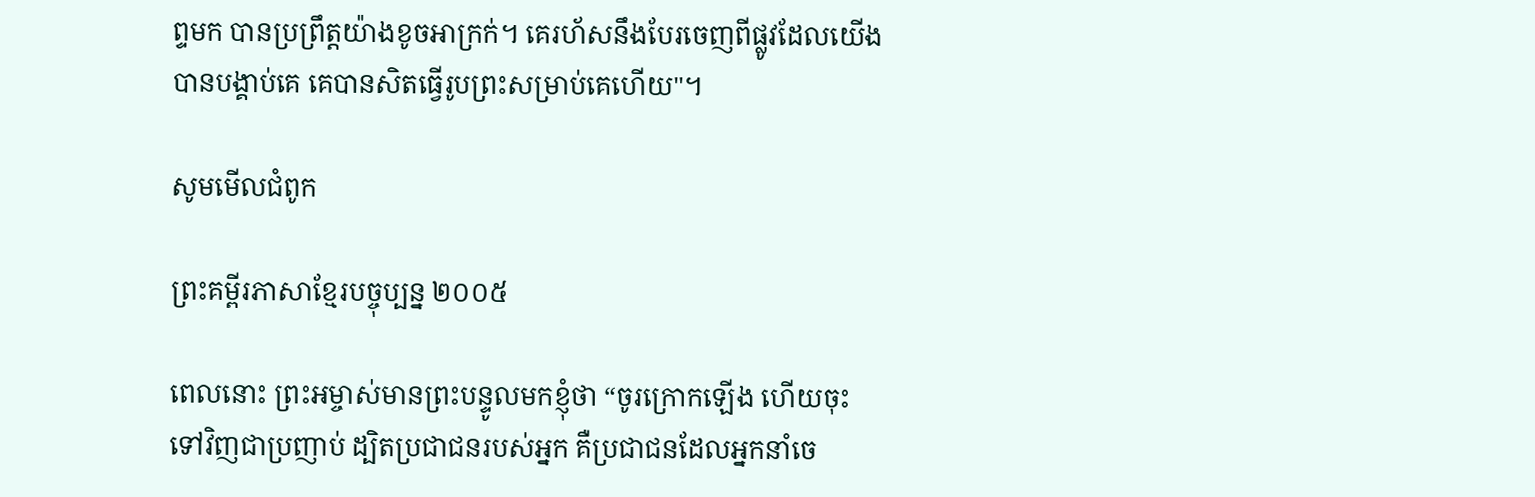ព្ទមក បានប្រព្រឹត្តយ៉ាងខូចអាក្រក់។ គេរហ័សនឹងបែរចេញពីផ្លូវដែលយើងបានបង្គាប់គេ គេបានសិតធ្វើរូបព្រះសម្រាប់គេហើយ"។

សូមមើលជំពូក

ព្រះគម្ពីរភាសាខ្មែរបច្ចុប្បន្ន ២០០៥

ពេលនោះ ព្រះ‌អម្ចាស់មានព្រះ‌បន្ទូលមកខ្ញុំថា “ចូរក្រោកឡើង ហើយចុះទៅវិញជាប្រញាប់ ដ្បិតប្រជា‌ជនរបស់អ្នក គឺប្រជា‌ជនដែលអ្នកនាំចេ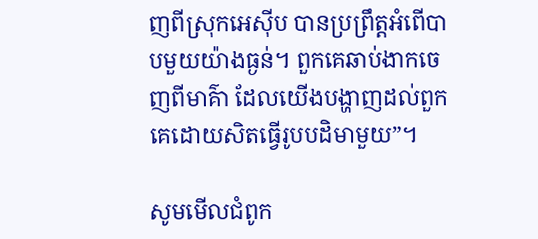ញពីស្រុកអេស៊ីប បានប្រព្រឹត្តអំពើបាបមួយយ៉ាងធ្ងន់។ ពួកគេឆាប់ងាកចេញពីមាគ៌ា ដែលយើងបង្ហាញដល់ពួកគេដោយសិតធ្វើរូបបដិមាមួយ”។

សូមមើលជំពូក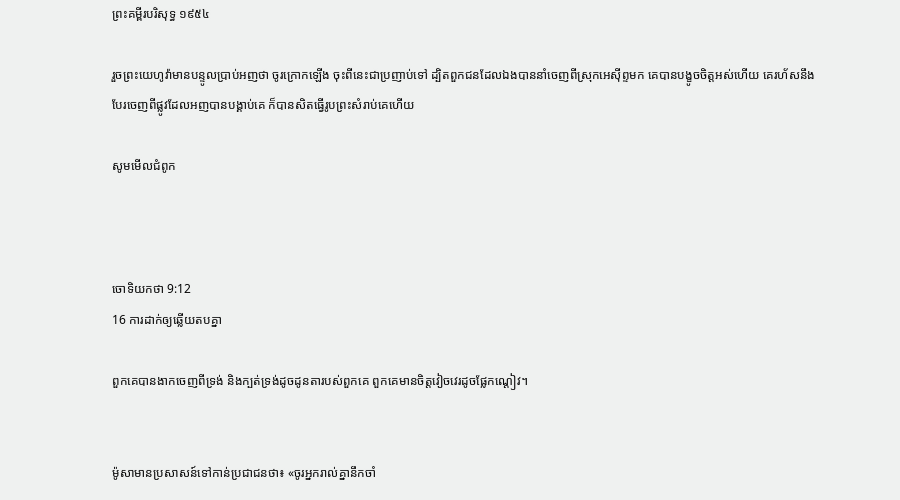ព្រះគម្ពីរបរិសុទ្ធ ១៩៥៤

រួចព្រះ‌យេហូវ៉ាមានបន្ទូលប្រាប់អញថា ចូរក្រោកឡើង ចុះពីនេះជាប្រញាប់ទៅ ដ្បិតពួកជនដែលឯងបាននាំចេញពីស្រុកអេស៊ីព្ទមក គេបានបង្ខូចចិត្តអស់ហើយ គេរហ័សនឹងបែរចេញពីផ្លូវដែលអញបានបង្គាប់គេ ក៏បានសិតធ្វើរូបព្រះសំរាប់គេហើយ

សូមមើលជំពូក



ចោទិយ‌កថា 9:12
16 ការដាក់ឲ្យឆ្លើយតបគ្នា

ពួកគេបានងាកចេញពីទ្រង់ និងក្បត់ទ្រង់ដូចដូនតារបស់ពួកគេ ពួកគេមានចិត្តវៀច‌វេរដូចផ្លែកណ្ដៀវ។


ម៉ូសាមានប្រសាសន៍ទៅកាន់ប្រជា‌ជនថា៖ «ចូរអ្នករាល់គ្នានឹកចាំ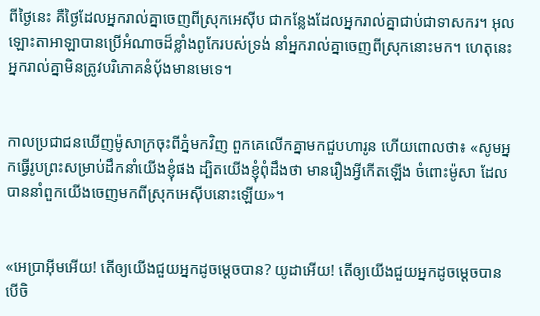ពីថ្ងៃនេះ គឺថ្ងៃដែលអ្នករាល់គ្នាចេញពីស្រុកអេស៊ីប ជាកន្លែងដែលអ្នករាល់គ្នាជាប់ជាទាសករ។ អុលឡោះ‌តាអាឡាបានប្រើអំណាចដ៏ខ្លាំងពូកែរបស់ទ្រង់ នាំអ្នករាល់គ្នាចេញពីស្រុកនោះមក។ ហេតុនេះ អ្នករាល់គ្នាមិនត្រូវបរិភោគនំបុ័ងមានមេទេ។


កាលប្រជា‌ជនឃើញម៉ូសាក្រចុះពីភ្នំមកវិញ ពួកគេលើកគ្នាមកជួបហារូន ហើយពោលថា៖ «សូមអ្នកធ្វើរូបព្រះសម្រាប់ដឹកនាំយើងខ្ញុំផង ដ្បិតយើងខ្ញុំពុំដឹងថា មានរឿងអ្វីកើតឡើង ចំពោះម៉ូសា ដែលបាននាំពួកយើងចេញមកពីស្រុកអេស៊ីបនោះឡើយ»។


«អេប្រាអ៊ីមអើយ! តើឲ្យយើងជួយអ្នកដូចម្ដេចបាន? យូដាអើយ! តើឲ្យយើងជួយអ្នកដូចម្ដេចបាន បើចិ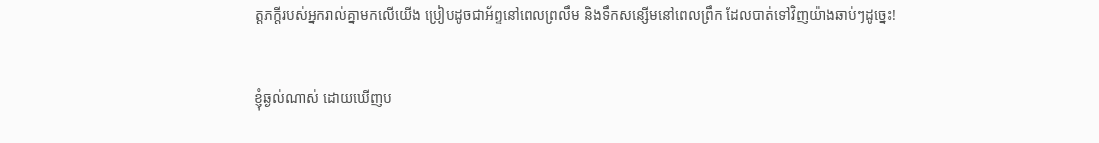ត្តភក្តីរបស់អ្នករាល់គ្នាមកលើយើង ប្រៀបដូចជាអ័ព្ទនៅពេលព្រលឹម និងទឹកសន្សើមនៅពេលព្រឹក ដែលបាត់ទៅវិញយ៉ាងឆាប់ៗដូច្នេះ!


ខ្ញុំឆ្ងល់ណាស់ ដោយឃើញប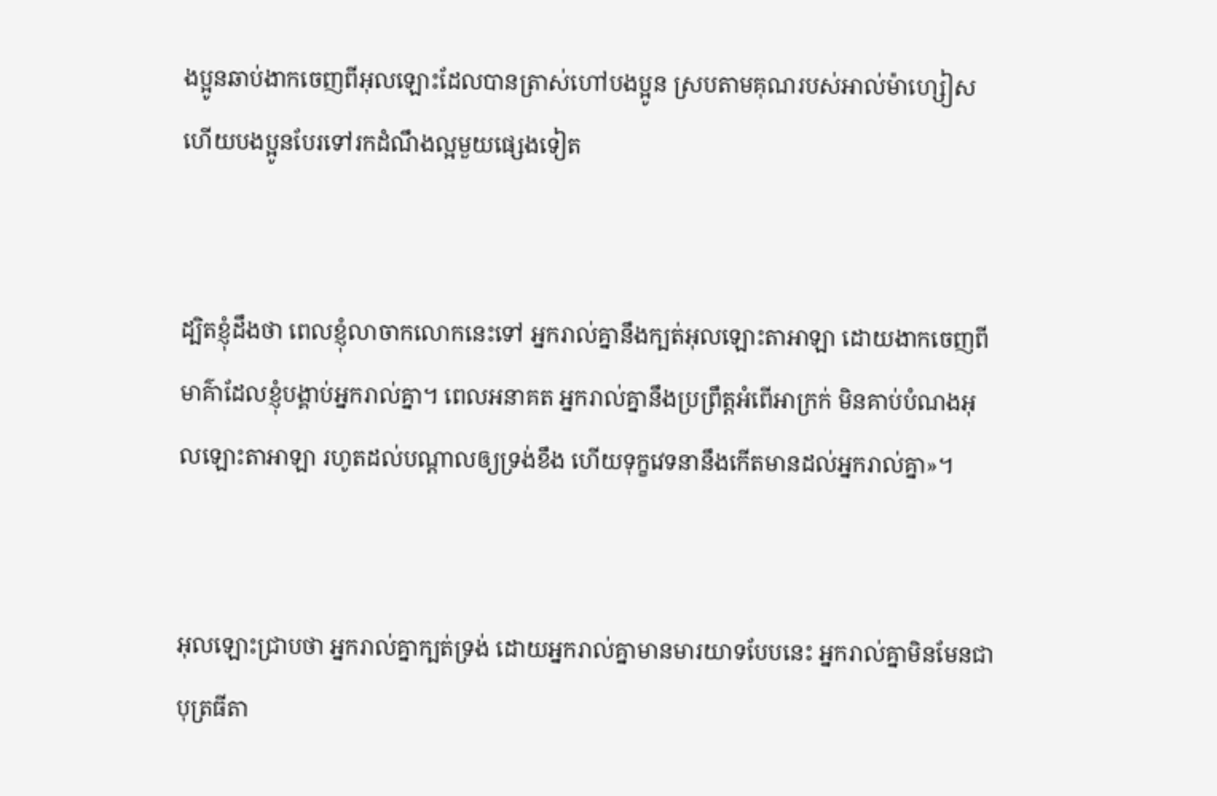ងប្អូនឆាប់ងាកចេញពីអុលឡោះដែលបានត្រាស់ហៅបងប្អូន ស្របតាមគុណរបស់អាល់ម៉ា‌ហ្សៀស ហើយបងប្អូនបែរទៅរកដំណឹង‌ល្អមួយផ្សេងទៀត


ដ្បិតខ្ញុំដឹងថា ពេលខ្ញុំលាចាកលោកនេះទៅ អ្នករាល់គ្នានឹងក្បត់អុលឡោះ‌តាអាឡា ដោយងាកចេញពីមាគ៌ាដែលខ្ញុំបង្គាប់អ្នករាល់គ្នា។ ពេលអនាគត អ្នករាល់គ្នានឹងប្រព្រឹត្តអំពើអាក្រក់ មិនគាប់បំណងអុលឡោះ‌តាអាឡា រហូតដល់បណ្តាលឲ្យទ្រង់ខឹង ហើយទុក្ខវេទនានឹងកើតមានដល់អ្នករាល់គ្នា»។


អុលឡោះជ្រាបថា អ្នករាល់គ្នាក្បត់ទ្រង់ ដោយអ្នករាល់គ្នាមានមារយាទបែបនេះ អ្នករាល់គ្នាមិនមែនជាបុត្រធីតា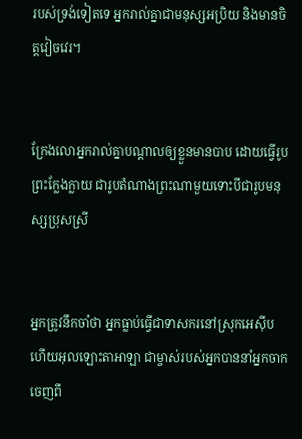របស់ទ្រង់ទៀតទេ អ្នករាល់គ្នាជាមនុស្សអប្រិយ និងមានចិត្តវៀចវេរ។


ក្រែងលោអ្នករាល់គ្នាបណ្តាលឲ្យខ្លួនមានបាប ដោយធ្វើរូបព្រះក្លែងក្លាយ ជារូបតំណាងព្រះណាមួយទោះបីជារូបមនុស្សប្រុសស្រី


អ្នកត្រូវនឹកចាំថា អ្នកធ្លាប់ធ្វើជាទាស‌ករនៅស្រុកអេស៊ីប ហើយអុលឡោះ‌តាអាឡា ជាម្ចាស់របស់អ្នកបាននាំអ្នកចាកចេញពី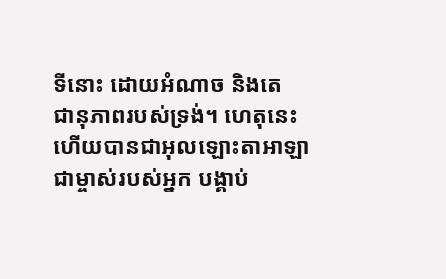ទីនោះ ដោយអំណាច និងតេជា‌នុភាពរបស់ទ្រង់។ ហេតុនេះហើយបានជាអុលឡោះ‌តាអាឡា ជាម្ចាស់របស់អ្នក បង្គាប់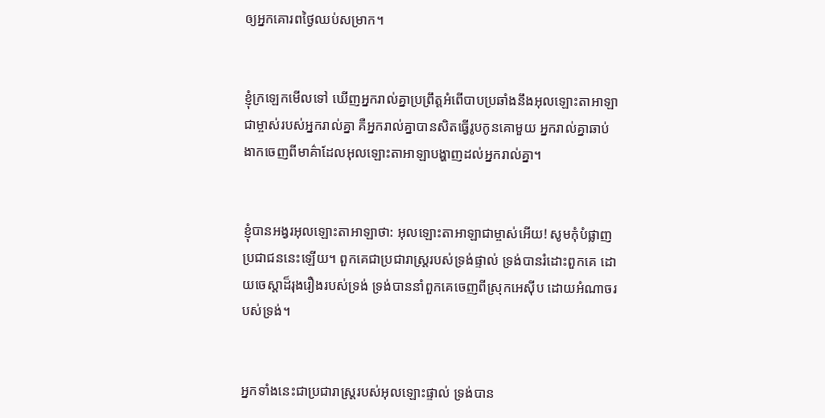ឲ្យអ្នកគោរពថ្ងៃឈប់សម្រាក។


ខ្ញុំក្រឡេកមើលទៅ ឃើញអ្នករាល់គ្នាប្រព្រឹត្តអំពើបាបប្រឆាំងនឹងអុលឡោះ‌តាអាឡា ជាម្ចាស់របស់អ្នករាល់គ្នា គឺអ្នករាល់គ្នាបានសិតធ្វើរូបកូនគោមួយ អ្នករាល់គ្នាឆាប់ងាកចេញពីមាគ៌ាដែលអុលឡោះ‌តាអាឡាបង្ហាញដល់អ្នករាល់គ្នា។


ខ្ញុំបានអង្វរអុលឡោះ‌តាអាឡាថា: អុលឡោះ‌តាអាឡាជាម្ចាស់អើយ! សូមកុំបំផ្លាញប្រជា‌ជននេះឡើយ។ ពួកគេជាប្រជា‌រាស្ត្ររបស់ទ្រង់ផ្ទាល់ ទ្រង់បានរំដោះពួកគេ ដោយចេស្តាដ៏រុង‌រឿងរបស់ទ្រង់ ទ្រង់បាននាំពួកគេចេញពីស្រុកអេស៊ីប ដោយអំណាចរបស់ទ្រង់។


អ្នកទាំងនេះជាប្រជា‌រាស្ត្ររបស់អុលឡោះផ្ទាល់ ទ្រង់បាន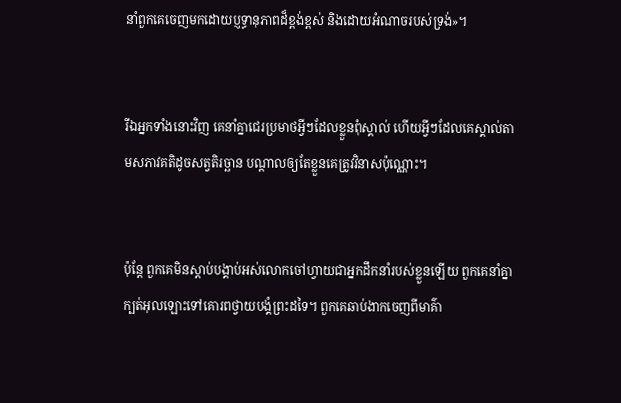នាំពួកគេចេញមកដោយប្ញទ្ធានុ‌ភាពដ៏ខ្ពង់‌ខ្ពស់ និងដោយអំណាចរបស់ទ្រង់»។


រីឯអ្នកទាំងនោះវិញ គេនាំគ្នាជេរប្រមាថអ្វីៗដែលខ្លួនពុំស្គាល់ ហើយអ្វីៗដែលគេស្គាល់តាមសភាវ‌គតិដូចសត្វតិរច្ឆាន បណ្ដាលឲ្យតែខ្លួនគេត្រូវវិនាសប៉ុណ្ណោះ។


ប៉ុន្តែ ពួកគេមិនស្តាប់បង្គាប់អស់លោកចៅហ្វាយជាអ្នកដឹកនាំរបស់ខ្លួនឡើយ ពួកគេនាំគ្នាក្បត់អុលឡោះទៅគោរពថ្វាយ‌បង្គំព្រះដទៃ។ ពួកគេឆាប់ងាកចេញពីមាគ៌ា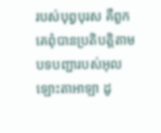របស់បុព្វ‌បុរស គឺពួកគេពុំបានប្រតិបត្តិតាមបទបញ្ជារបស់អុលឡោះ‌តាអាឡា ដូ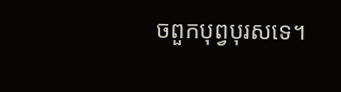ចពួកបុព្វ‌បុរសទេ។